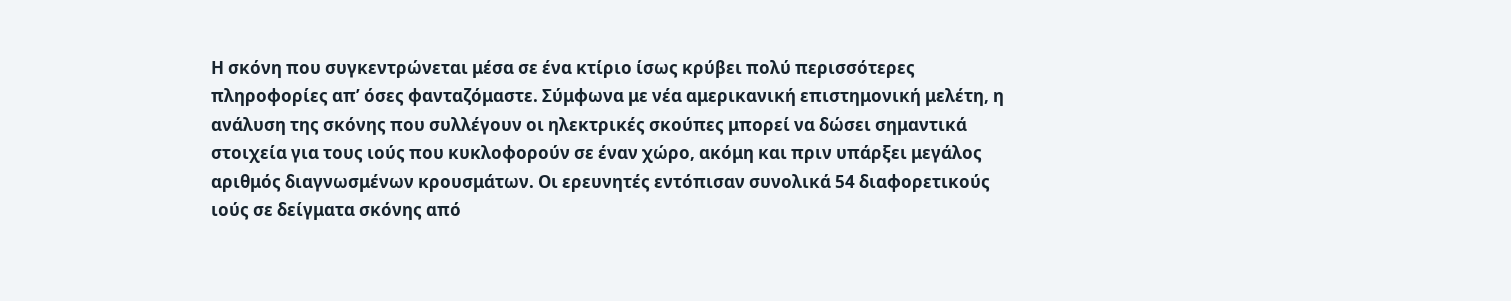Η σκόνη που συγκεντρώνεται μέσα σε ένα κτίριο ίσως κρύβει πολύ περισσότερες πληροφορίες απ’ όσες φανταζόμαστε. Σύμφωνα με νέα αμερικανική επιστημονική μελέτη, η ανάλυση της σκόνης που συλλέγουν οι ηλεκτρικές σκούπες μπορεί να δώσει σημαντικά στοιχεία για τους ιούς που κυκλοφορούν σε έναν χώρο, ακόμη και πριν υπάρξει μεγάλος αριθμός διαγνωσμένων κρουσμάτων. Οι ερευνητές εντόπισαν συνολικά 54 διαφορετικούς ιούς σε δείγματα σκόνης από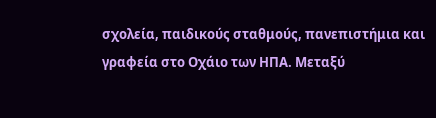σχολεία, παιδικούς σταθμούς, πανεπιστήμια και γραφεία στο Οχάιο των ΗΠΑ. Μεταξύ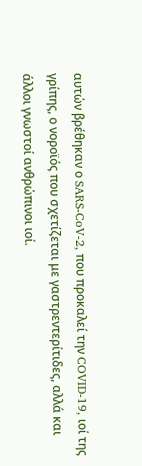αυτών βρέθηκαν ο SARS-CoV-2, που προκαλεί την COVID-19, ιοί της γρίπης, ο νοροϊός που σχετίζεται με γαστρεντερίτιδες, αλλά και άλλοι γνωστοί ανθρώπινοι ιοί.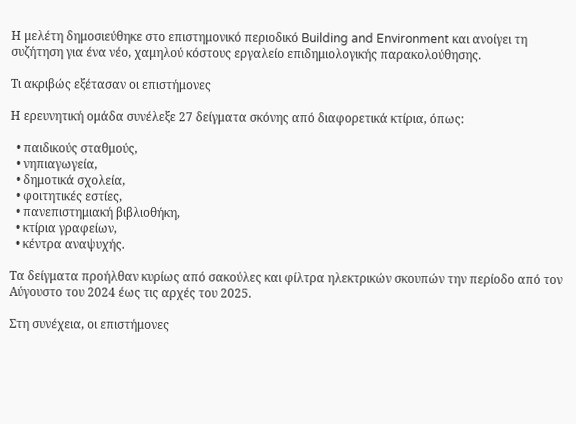Η μελέτη δημοσιεύθηκε στο επιστημονικό περιοδικό Building and Environment και ανοίγει τη συζήτηση για ένα νέο, χαμηλού κόστους εργαλείο επιδημιολογικής παρακολούθησης.

Τι ακριβώς εξέτασαν οι επιστήμονες

Η ερευνητική ομάδα συνέλεξε 27 δείγματα σκόνης από διαφορετικά κτίρια, όπως:

  • παιδικούς σταθμούς,
  • νηπιαγωγεία,
  • δημοτικά σχολεία,
  • φοιτητικές εστίες,
  • πανεπιστημιακή βιβλιοθήκη,
  • κτίρια γραφείων,
  • κέντρα αναψυχής.

Τα δείγματα προήλθαν κυρίως από σακούλες και φίλτρα ηλεκτρικών σκουπών την περίοδο από τον Αύγουστο του 2024 έως τις αρχές του 2025.

Στη συνέχεια, οι επιστήμονες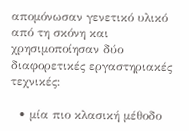απομόνωσαν γενετικό υλικό από τη σκόνη και χρησιμοποίησαν δύο διαφορετικές εργαστηριακές τεχνικές:

  • μία πιο κλασική μέθοδο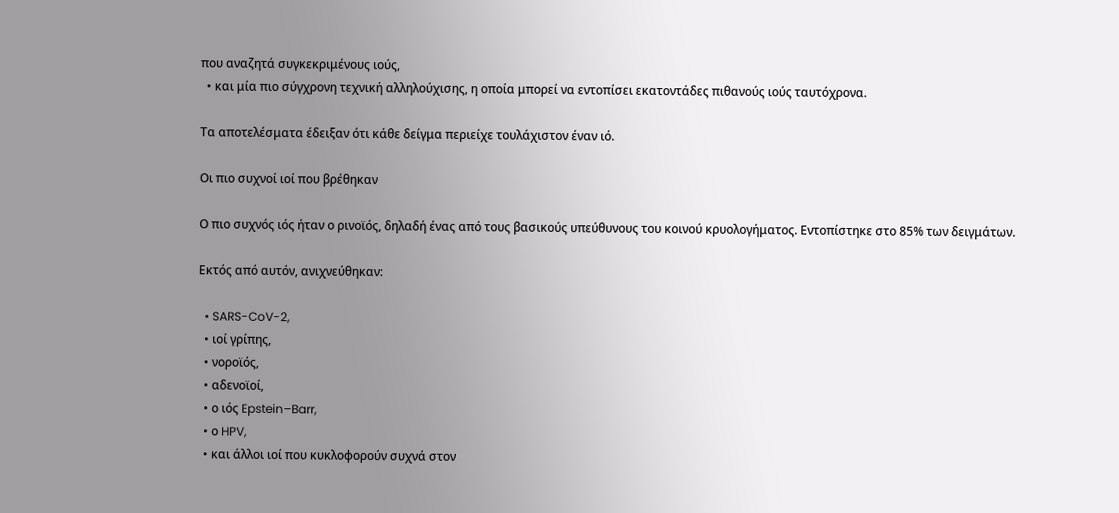που αναζητά συγκεκριμένους ιούς,
  • και μία πιο σύγχρονη τεχνική αλληλούχισης, η οποία μπορεί να εντοπίσει εκατοντάδες πιθανούς ιούς ταυτόχρονα.

Τα αποτελέσματα έδειξαν ότι κάθε δείγμα περιείχε τουλάχιστον έναν ιό.

Οι πιο συχνοί ιοί που βρέθηκαν

Ο πιο συχνός ιός ήταν ο ρινοϊός, δηλαδή ένας από τους βασικούς υπεύθυνους του κοινού κρυολογήματος. Εντοπίστηκε στο 85% των δειγμάτων.

Εκτός από αυτόν, ανιχνεύθηκαν:

  • SARS-CoV-2,
  • ιοί γρίπης,
  • νοροϊός,
  • αδενοϊοί,
  • ο ιός Epstein–Barr,
  • ο HPV,
  • και άλλοι ιοί που κυκλοφορούν συχνά στον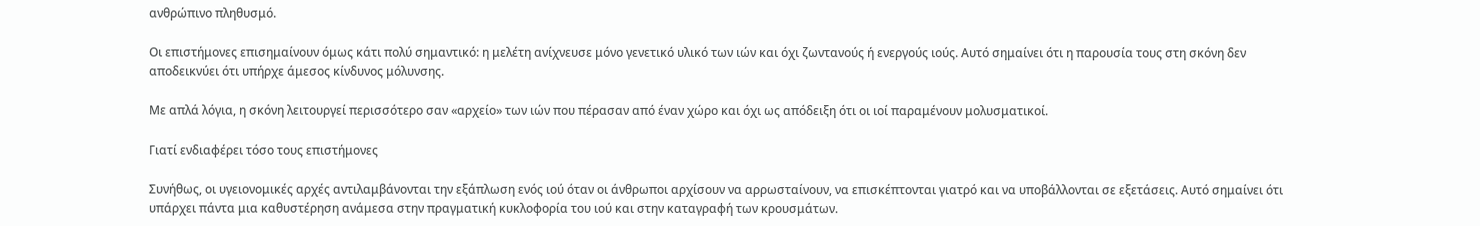ανθρώπινο πληθυσμό.

Οι επιστήμονες επισημαίνουν όμως κάτι πολύ σημαντικό: η μελέτη ανίχνευσε μόνο γενετικό υλικό των ιών και όχι ζωντανούς ή ενεργούς ιούς. Αυτό σημαίνει ότι η παρουσία τους στη σκόνη δεν αποδεικνύει ότι υπήρχε άμεσος κίνδυνος μόλυνσης.

Με απλά λόγια, η σκόνη λειτουργεί περισσότερο σαν «αρχείο» των ιών που πέρασαν από έναν χώρο και όχι ως απόδειξη ότι οι ιοί παραμένουν μολυσματικοί.

Γιατί ενδιαφέρει τόσο τους επιστήμονες

Συνήθως, οι υγειονομικές αρχές αντιλαμβάνονται την εξάπλωση ενός ιού όταν οι άνθρωποι αρχίσουν να αρρωσταίνουν, να επισκέπτονται γιατρό και να υποβάλλονται σε εξετάσεις. Αυτό σημαίνει ότι υπάρχει πάντα μια καθυστέρηση ανάμεσα στην πραγματική κυκλοφορία του ιού και στην καταγραφή των κρουσμάτων.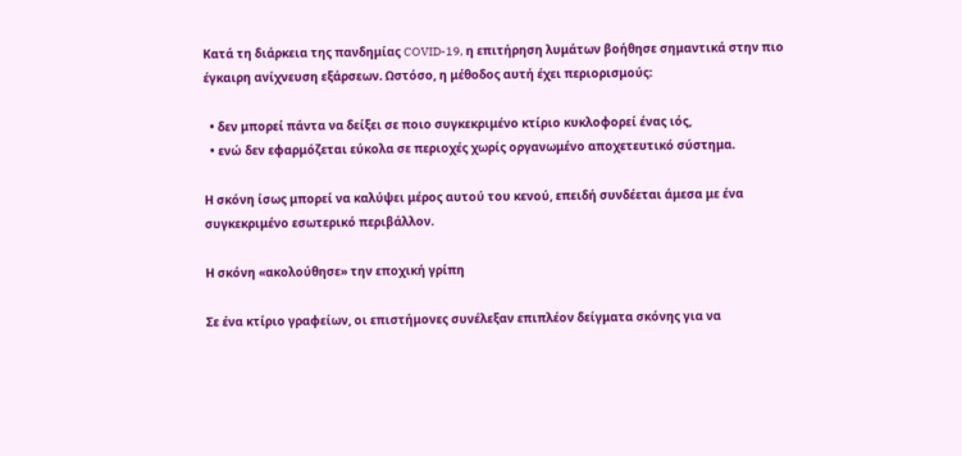Κατά τη διάρκεια της πανδημίας COVID-19, η επιτήρηση λυμάτων βοήθησε σημαντικά στην πιο έγκαιρη ανίχνευση εξάρσεων. Ωστόσο, η μέθοδος αυτή έχει περιορισμούς:

  • δεν μπορεί πάντα να δείξει σε ποιο συγκεκριμένο κτίριο κυκλοφορεί ένας ιός,
  • ενώ δεν εφαρμόζεται εύκολα σε περιοχές χωρίς οργανωμένο αποχετευτικό σύστημα.

Η σκόνη ίσως μπορεί να καλύψει μέρος αυτού του κενού, επειδή συνδέεται άμεσα με ένα συγκεκριμένο εσωτερικό περιβάλλον.

Η σκόνη «ακολούθησε» την εποχική γρίπη

Σε ένα κτίριο γραφείων, οι επιστήμονες συνέλεξαν επιπλέον δείγματα σκόνης για να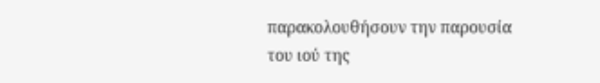παρακολουθήσουν την παρουσία του ιού της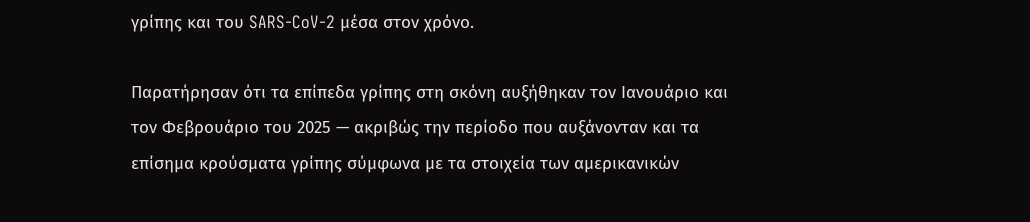γρίπης και του SARS-CoV-2 μέσα στον χρόνο.

Παρατήρησαν ότι τα επίπεδα γρίπης στη σκόνη αυξήθηκαν τον Ιανουάριο και τον Φεβρουάριο του 2025 — ακριβώς την περίοδο που αυξάνονταν και τα επίσημα κρούσματα γρίπης σύμφωνα με τα στοιχεία των αμερικανικών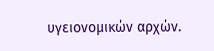υγειονομικών αρχών.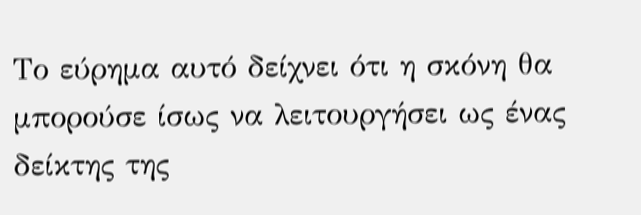Το εύρημα αυτό δείχνει ότι η σκόνη θα μπορούσε ίσως να λειτουργήσει ως ένας δείκτης της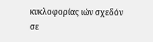κυκλοφορίας ιών σχεδόν σε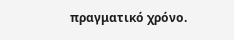πραγματικό χρόνο.